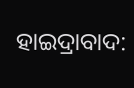ହାଇଦ୍ରାବାଦ: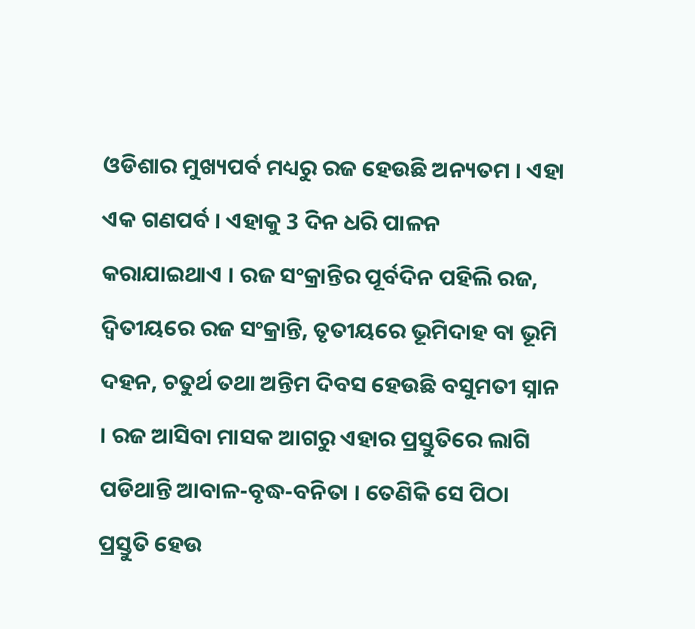ଓଡିଶାର ମୁଖ୍ୟପର୍ବ ମଧ୍ୟରୁ ରଜ ହେଉଛି ଅନ୍ୟତମ । ଏହା ଏକ ଗଣପର୍ବ । ଏହାକୁ 3 ଦିନ ଧରି ପାଳନ କରାଯାଇଥାଏ । ରଜ ସଂକ୍ରାନ୍ତିର ପୂର୍ବଦିନ ପହିଲି ରଜ, ଦ୍ୱିତୀୟରେ ରଜ ସଂକ୍ରାନ୍ତି, ତୃତୀୟରେ ଭୂମିଦାହ ବା ଭୂମି ଦହନ, ଚତୁର୍ଥ ତଥା ଅନ୍ତିମ ଦିବସ ହେଉଛି ବସୁମତୀ ସ୍ନାନ । ରଜ ଆସିବା ମାସକ ଆଗରୁ ଏହାର ପ୍ରସ୍ତୁତିରେ ଲାଗି ପଡିଥାନ୍ତି ଆବାଳ-ବୃଦ୍ଧ-ବନିତା । ତେଣିକି ସେ ପିଠା ପ୍ରସ୍ତୁତି ହେଉ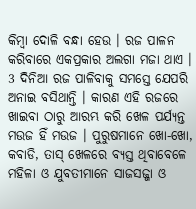କିମ୍ବା ଦୋଳି ବନ୍ଧା ହେଉ । ରଜ ପାଳନ କରିବାରେ ଏକପ୍ରକାର ଅଲଗା ମଜା ଥାଏ । 3 ଦିନିଆ ରଜ ପାଳିବାକୁ ସମସ୍ତେ ଯେପରି ଅନାଇ ବସିଥାନ୍ତି । କାରଣ ଏହି ରଜରେ ଖାଇବା ଠାରୁ ଆରମ୍ଭ କରି ଖେଳ ପର୍ଯ୍ୟନ୍ତ ମଉଜ ହିଁ ମଉଜ । ପୁରୁଷମାନେ ଖୋ-ଖୋ, କବାଡି, ତାସ୍ ଖେଳରେ ବ୍ୟସ୍ତ ଥିବାବେଳେ ମହିଳା ଓ ଯୁବତୀମାନେ ସାଜସଜ୍ଜା ଓ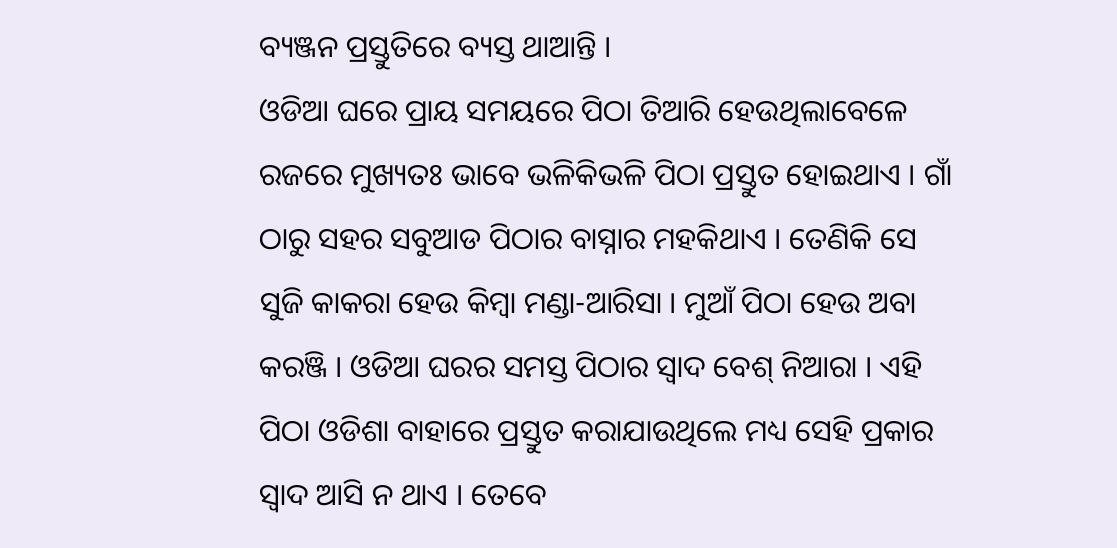ବ୍ୟଞ୍ଜନ ପ୍ରସ୍ତୁତିରେ ବ୍ୟସ୍ତ ଥାଆନ୍ତି ।
ଓଡିଆ ଘରେ ପ୍ରାୟ ସମୟରେ ପିଠା ତିଆରି ହେଉଥିଲାବେଳେ ରଜରେ ମୁଖ୍ୟତଃ ଭାବେ ଭଳିକିଭଳି ପିଠା ପ୍ରସ୍ତୁତ ହୋଇଥାଏ । ଗାଁ ଠାରୁ ସହର ସବୁଆଡ ପିଠାର ବାସ୍ନାର ମହକିଥାଏ । ତେଣିକି ସେ ସୁଜି କାକରା ହେଉ କିମ୍ବା ମଣ୍ଡା-ଆରିସା । ମୁଆଁ ପିଠା ହେଉ ଅବା କରଞ୍ଜି । ଓଡିଆ ଘରର ସମସ୍ତ ପିଠାର ସ୍ବାଦ ବେଶ୍ ନିଆରା । ଏହି ପିଠା ଓଡିଶା ବାହାରେ ପ୍ରସ୍ତୁତ କରାଯାଉଥିଲେ ମଧ୍ୟ ସେହି ପ୍ରକାର ସ୍ବାଦ ଆସି ନ ଥାଏ । ତେବେ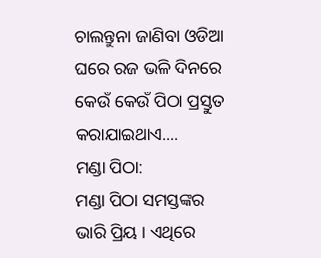ଚାଲନ୍ତୁନା ଜାଣିବା ଓଡିଆ ଘରେ ରଜ ଭଳି ଦିନରେ କେଉଁ କେଉଁ ପିଠା ପ୍ରସ୍ତୁତ କରାଯାଇଥାଏ....
ମଣ୍ଡା ପିଠା:
ମଣ୍ଡା ପିଠା ସମସ୍ତଙ୍କର ଭାରି ପ୍ରିୟ । ଏଥିରେ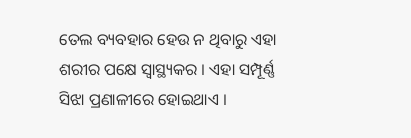ତେଲ ବ୍ୟବହାର ହେଉ ନ ଥିବାରୁ ଏହା ଶରୀର ପକ୍ଷେ ସ୍ବାସ୍ଥ୍ୟକର । ଏହା ସମ୍ପୂର୍ଣ୍ଣ ସିଝା ପ୍ରଣାଳୀରେ ହୋଇଥାଏ ।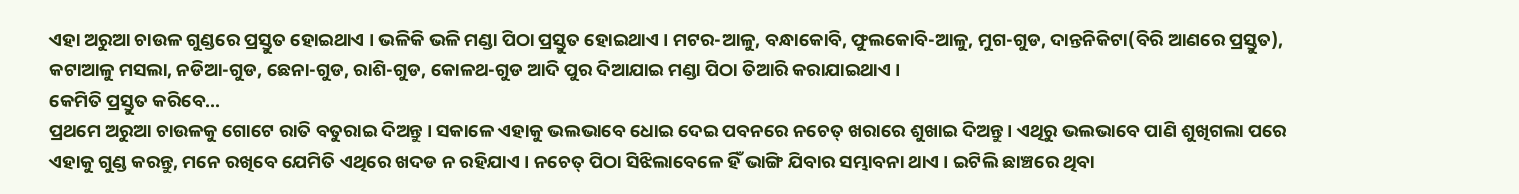ଏହା ଅରୁଆ ଚାଉଳ ଗୁଣ୍ଡରେ ପ୍ରସ୍ତୁତ ହୋଇଥାଏ । ଭଳିକି ଭଳି ମଣ୍ଡା ପିଠା ପ୍ରସ୍ତୁତ ହୋଇଥାଏ । ମଟର-ଆଳୁ, ବନ୍ଧାକୋବି, ଫୁଲକୋବି-ଆଳୁ, ମୁଗ-ଗୁଡ, ଦାନ୍ତନିକିଟା(ବିରି ଆଣରେ ପ୍ରସ୍ତୁତ), କଟାଆଳୁ ମସଲା, ନଡିଆ-ଗୁଡ, ଛେନା-ଗୁଡ, ରାଶି-ଗୁଡ, କୋଳଥ-ଗୁଡ ଆଦି ପୁର ଦିଆଯାଇ ମଣ୍ଡା ପିଠା ତିଆରି କରାଯାଇଥାଏ ।
କେମିତି ପ୍ରସ୍ତୁତ କରିବେ...
ପ୍ରଥମେ ଅରୁଆ ଚାଉଳକୁ ଗୋଟେ ରାତି ବତୁରାଇ ଦିଅନ୍ତୁ । ସକାଳେ ଏହାକୁ ଭଲଭାବେ ଧୋଇ ଦେଇ ପବନରେ ନଚେତ୍ ଖରାରେ ଶୁଖାଇ ଦିଅନ୍ତୁ । ଏଥିରୁ ଭଲଭାବେ ପାଣି ଶୁଖିଗଲା ପରେ ଏହାକୁ ଗୁଣ୍ଡ କରନ୍ତୁ, ମନେ ରଖିବେ ଯେମିତି ଏଥିରେ ଖଦଡ ନ ରହିଯାଏ । ନଚେତ୍ ପିଠା ସିଝିଲାବେଳେ ହିଁ ଭାଙ୍ଗି ଯିବାର ସମ୍ଭାବନା ଥାଏ । ଇଟିଲି ଛାଞ୍ଚରେ ଥିବା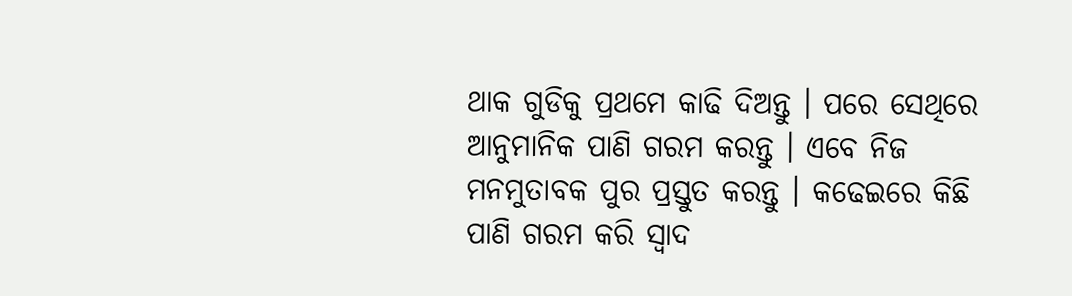ଥାକ ଗୁଡିକୁ ପ୍ରଥମେ କାଢି ଦିଅନ୍ତୁ । ପରେ ସେଥିରେ ଆନୁମାନିକ ପାଣି ଗରମ କରନ୍ତୁ । ଏବେ ନିଜ ମନମୁତାବକ ପୁର ପ୍ରସ୍ତୁତ କରନ୍ତୁ । କଢେଇରେ କିଛି ପାଣି ଗରମ କରି ସ୍ବାଦ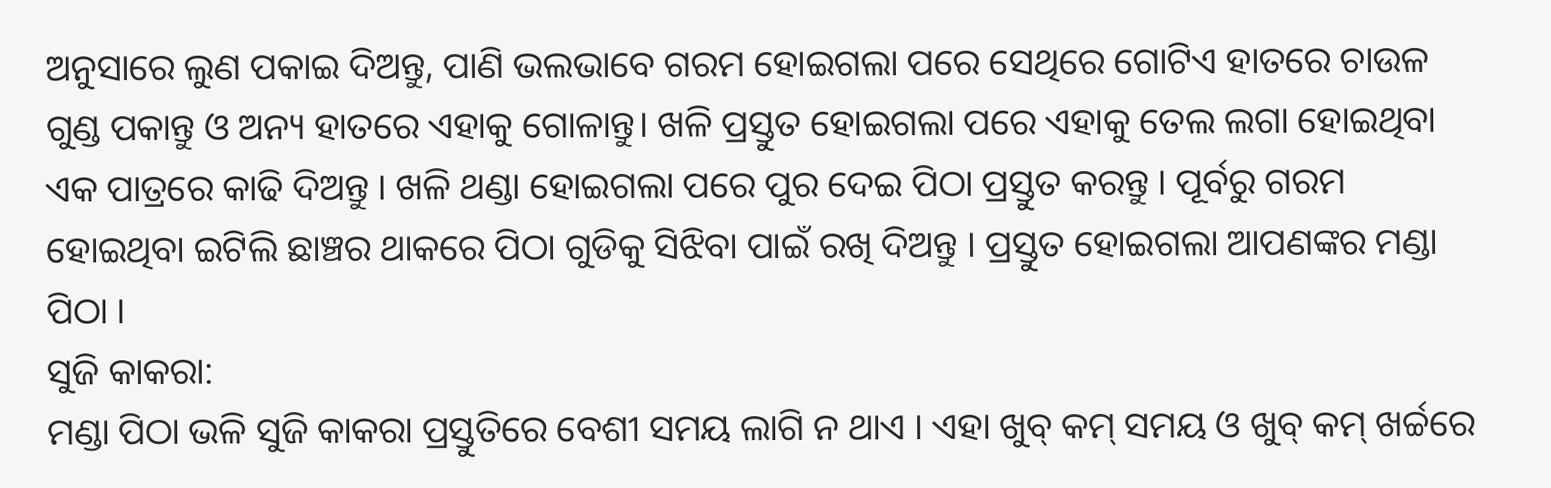ଅନୁସାରେ ଲୁଣ ପକାଇ ଦିଅନ୍ତୁ, ପାଣି ଭଲଭାବେ ଗରମ ହୋଇଗଲା ପରେ ସେଥିରେ ଗୋଟିଏ ହାତରେ ଚାଉଳ ଗୁଣ୍ଡ ପକାନ୍ତୁ ଓ ଅନ୍ୟ ହାତରେ ଏହାକୁ ଗୋଳାନ୍ତୁ। ଖଳି ପ୍ରସ୍ତୁତ ହୋଇଗଲା ପରେ ଏହାକୁ ତେଲ ଲଗା ହୋଇଥିବା ଏକ ପାତ୍ରରେ କାଢି ଦିଅନ୍ତୁ । ଖଳି ଥଣ୍ଡା ହୋଇଗଲା ପରେ ପୁର ଦେଇ ପିଠା ପ୍ରସ୍ତୁତ କରନ୍ତୁ । ପୂର୍ବରୁ ଗରମ ହୋଇଥିବା ଇଟିଲି ଛାଞ୍ଚର ଥାକରେ ପିଠା ଗୁଡିକୁ ସିଝିବା ପାଇଁ ରଖି ଦିଅନ୍ତୁ । ପ୍ରସ୍ତୁତ ହୋଇଗଲା ଆପଣଙ୍କର ମଣ୍ଡା ପିଠା ।
ସୁଜି କାକରା:
ମଣ୍ଡା ପିଠା ଭଳି ସୁଜି କାକରା ପ୍ରସ୍ତୁତିରେ ବେଶୀ ସମୟ ଲାଗି ନ ଥାଏ । ଏହା ଖୁବ୍ କମ୍ ସମୟ ଓ ଖୁବ୍ କମ୍ ଖର୍ଚ୍ଚରେ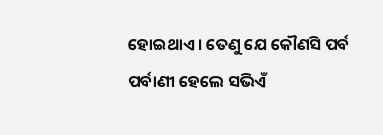ହୋଇଥାଏ । ତେଣୁ ଯେ କୌଣସି ପର୍ବ ପର୍ବାଣୀ ହେଲେ ସଭିଏଁ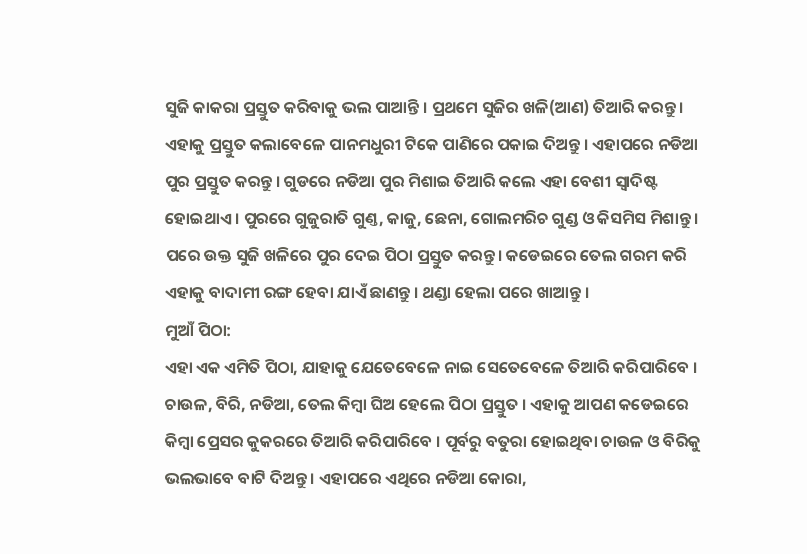ସୁଜି କାକରା ପ୍ରସ୍ତୁତ କରିବାକୁ ଭଲ ପାଆନ୍ତି । ପ୍ରଥମେ ସୁଜିର ଖଳି(ଆଣ) ତିଆରି କରନ୍ତୁ । ଏହାକୁ ପ୍ରସ୍ତୁତ କଲାବେଳେ ପାନମଧୁରୀ ଟିକେ ପାଣିରେ ପକାଇ ଦିଅନ୍ତୁ । ଏହାପରେ ନଡିଆ ପୁର ପ୍ରସ୍ତୁତ କରନ୍ତୁ । ଗୁଡରେ ନଡିଆ ପୁର ମିଶାଇ ତିଆରି କଲେ ଏହା ବେଶୀ ସ୍ବାଦିଷ୍ଟ ହୋଇଥାଏ । ପୁରରେ ଗୁଜୁରାତି ଗୁଣ୍ତ, କାଜୁ, ଛେନା, ଗୋଲମରିଚ ଗୁଣ୍ଡ ଓ କିସମିସ ମିଶାନ୍ତୁ । ପରେ ଉକ୍ତ ସୁଜି ଖଳିରେ ପୁର ଦେଇ ପିଠା ପ୍ରସ୍ତୁତ କରନ୍ତୁ। କଡେଇରେ ତେଲ ଗରମ କରି ଏହାକୁ ବାଦାମୀ ରଙ୍ଗ ହେବା ଯାଏଁ ଛାଣନ୍ତୁ । ଥଣ୍ଡା ହେଲା ପରେ ଖାଆନ୍ତୁ ।
ମୁଆଁ ପିଠା:
ଏହା ଏକ ଏମିତି ପିଠା, ଯାହାକୁ ଯେତେବେଳେ ନାଇ ସେତେବେଳେ ତିଆରି କରିପାରିବେ । ଚାଉଳ, ବିରି, ନଡିଆ, ତେଲ କିମ୍ବା ଘିଅ ହେଲେ ପିଠା ପ୍ରସ୍ତୁତ । ଏହାକୁ ଆପଣ କଡେଇରେ କିମ୍ବା ପ୍ରେସର କୁକରରେ ତିଆରି କରିପାରିବେ । ପୂର୍ବରୁ ବତୁରା ହୋଇଥିବା ଚାଉଳ ଓ ବିରିକୁ ଭଲଭାବେ ବାଟି ଦିଅନ୍ତୁ । ଏହାପରେ ଏଥିରେ ନଡିଆ କୋରା,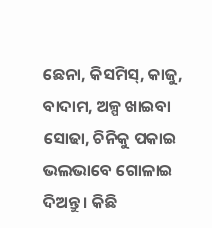ଛେନା, କିସମିସ୍, କାଜୁ, ବାଦାମ, ଅଳ୍ପ ଖାଇବା ସୋଢା, ଚିନିକୁ ପକାଇ ଭଲଭାବେ ଗୋଳାଇ ଦିଅନ୍ତୁ । କିଛି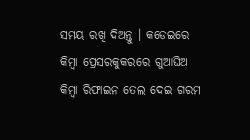ସମୟ ରଖି ଦିଅନ୍ତୁ । କଡେଇରେ କିମ୍ବା ପ୍ରେସରକୁକରରେ ଗୁଆଘିଅ କିମ୍ବା ରିଫାଇନ ତେଲ ଦେଇ ଗରମ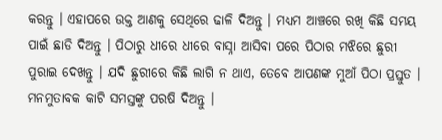କରନ୍ତୁ । ଏହାପରେ ଉକ୍ତ ଆଣକୁ ସେଥିରେ ଢାଳି ଦିଅନ୍ତୁ । ମଧ୍ୟମ ଆଞ୍ଚରେ ରଖି କିଛି ସମୟ ପାଇଁ ଛାଡି ଦିଅନ୍ତୁ । ପିଠାରୁ ଧୀରେ ଧୀରେ ବାସ୍ନା ଆସିବା ପରେ ପିଠାର ମଝିରେ ଛୁରୀ ପୁରାଇ ଦେଖନ୍ତୁ । ଯଦି ଛୁରୀରେ କିଛି ଲାଗି ନ ଥାଏ, ତେବେ ଆପଣଙ୍କ ମୁଆଁ ପିଠା ପ୍ରସ୍ତୁତ । ମନମୁତାବକ କାଟି ସମସ୍ତଙ୍କୁ ପରଷି ଦିଅନ୍ତୁ ।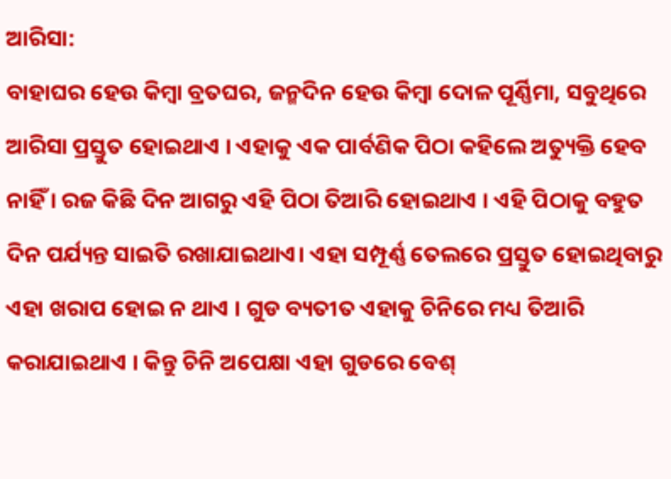ଆରିସା:
ବାହାଘର ହେଉ କିମ୍ବା ବ୍ରତଘର, ଜନ୍ମଦିନ ହେଉ କିମ୍ବା ଦୋଳ ପୂର୍ଣ୍ଣିମା, ସବୁଥିରେ ଆରିସା ପ୍ରସ୍ତୁତ ହୋଇଥାଏ । ଏହାକୁ ଏକ ପାର୍ବଣିକ ପିଠା କହିଲେ ଅତ୍ୟୁକ୍ତି ହେବ ନାହିଁ । ରଜ କିଛି ଦିନ ଆଗରୁ ଏହି ପିଠା ତିଆରି ହୋଇଥାଏ । ଏହି ପିଠାକୁ ବହୁତ ଦିନ ପର୍ଯ୍ୟନ୍ତ ସାଇତି ରଖାଯାଇଥାଏ। ଏହା ସମ୍ପୂର୍ଣ୍ଣ ତେଲରେ ପ୍ରସ୍ତୁତ ହୋଇଥିବାରୁ ଏହା ଖରାପ ହୋଇ ନ ଥାଏ । ଗୁଡ ବ୍ୟତୀତ ଏହାକୁ ଚିନିରେ ମଧ୍ୟ ତିଆରି କରାଯାଇଥାଏ । କିନ୍ତୁ ଚିନି ଅପେକ୍ଷା ଏହା ଗୁଡରେ ବେଶ୍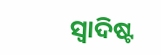ସ୍ବାଦିଷ୍ଟ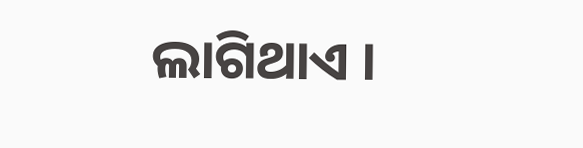ଲାଗିଥାଏ ।